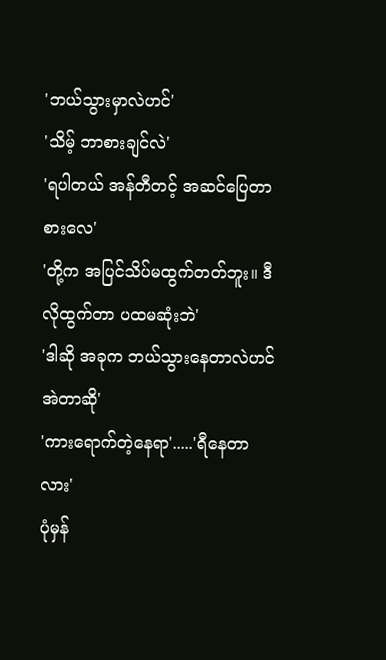'ဘယ်သွားမှာလဲဟင်'
'သိမ့် ဘာစားချင်လဲ'
'ရပါတယ် အန်တီတင့် အဆင်ပြေတာစားလေ'
'တို့က အပြင်သိပ်မထွက်တတ်ဘူး။ ဒီလိုထွက်တာ ပထမဆုံးဘဲ'
'ဒါဆို အခုက ဘယ်သွားနေတာလဲဟင် အဲတာဆို'
'ကားရောက်တဲ့နေရာ'.....'ရီနေတာလား'
ပုံမှန်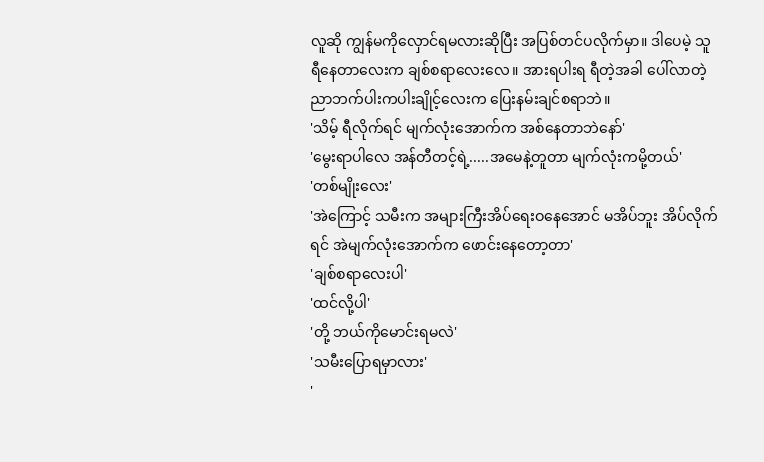လူဆို ကျွန်မကိုလှောင်ရမလားဆိုပြီး အပြစ်တင်ပလိုက်မှာ။ ဒါပေမဲ့ သူ ရီနေတာလေးက ချစ်စရာလေးလေ။ အားရပါးရ ရီတဲ့အခါ ပေါ်လာတဲ့ညာဘက်ပါးကပါးချိုင့်လေးက ပြေးနမ်းချင်စရာဘဲ။
'သိမ့် ရီလိုက်ရင် မျက်လုံးအောက်က အစ်နေတာဘဲနော်'
'မွေးရာပါလေ အန်တီတင့်ရဲ့.....အမေနဲ့တူတာ မျက်လုံးကမို့တယ်'
'တစ်မျိုးလေး'
'အဲကြောင့် သမီးက အများကြီးအိပ်ရေးဝနေအောင် မအိပ်ဘူး အိပ်လိုက်ရင် အဲမျက်လုံးအောက်က ဖောင်းနေတော့တာ'
'ချစ်စရာလေးပါ'
'ထင်လို့ပါ'
'တို့ ဘယ်ကိုမောင်းရမလဲ'
'သမီးပြောရမှာလား'
'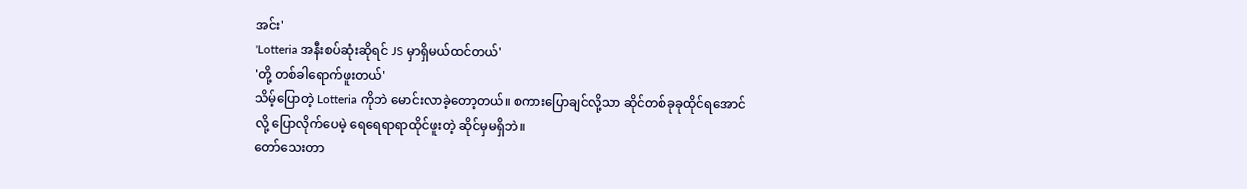အင်း'
'Lotteria အနီးစပ်ဆုံးဆိုရင် JS မှာရှိမယ်ထင်တယ်'
'တို့ တစ်ခါရောက်ဖူးတယ်'
သိမ့်ပြောတဲ့ Lotteria ကိုဘဲ မောင်းလာခဲ့တော့တယ်။ စကားပြောချင်လို့သာ ဆိုင်တစ်ခုခုထိုင်ရအောင်လို့ ပြောလိုက်ပေမဲ့ ရေရေရာရာထိုင်ဖူးတဲ့ ဆိုင်မှမရှိဘဲ။
တော်သေးတာ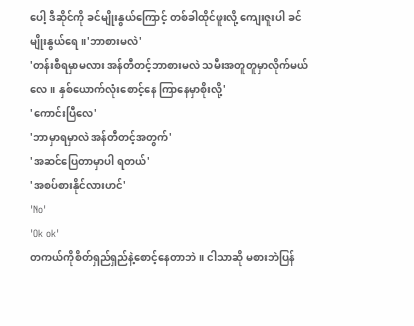ပေါ့ ဒီဆိုင်ကို ခင်မျိုးနွယ်ကြောင့် တစ်ခါထိုင်ဖူးလို့ ကျေးဇူးပါ ခင်မျိုးနွယ်ရေ။'ဘာစားမလဲ'
'တန်းစီရမှာမလား အန်တီတင့်ဘာစားမလဲ သမီးအတူတူမှာလိုက်မယ်လေ။ နှစ်ယောက်လုံးစောင့်နေ ကြာနေမှာစိုးလို့'
'ကောင်းပြီလေ'
'ဘာမှာရမှာလဲ အန်တီတင့်အတွက်'
'အဆင်ပြေတာမှာပါ ရတယ်'
'အစပ်စားနိုင်လားဟင်'
'No'
'Ok ok'
တကယ်ကိုစိတ်ရှည်ရှည်နဲ့စောင့်နေတာဘဲ။ ငါသာဆို မစားဘဲပြန်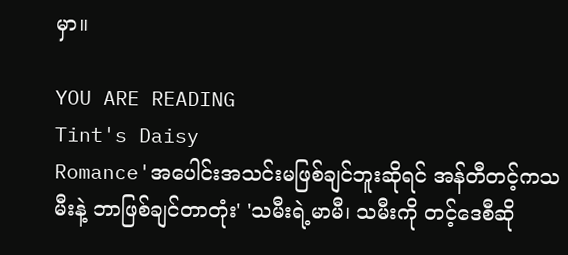မှာ။

YOU ARE READING
Tint's Daisy
Romance'အပေါင်းအသင်းမဖြစ်ချင်ဘူးဆိုရင် အန်တီတင့်ကသမီးနဲ့ ဘာဖြစ်ချင်တာတုံး' 'သမီးရဲ့မာမီ၊ သမီးကို တင့်ဒေစီဆို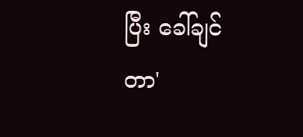ပြီး ခေါ်ချင်တာ'